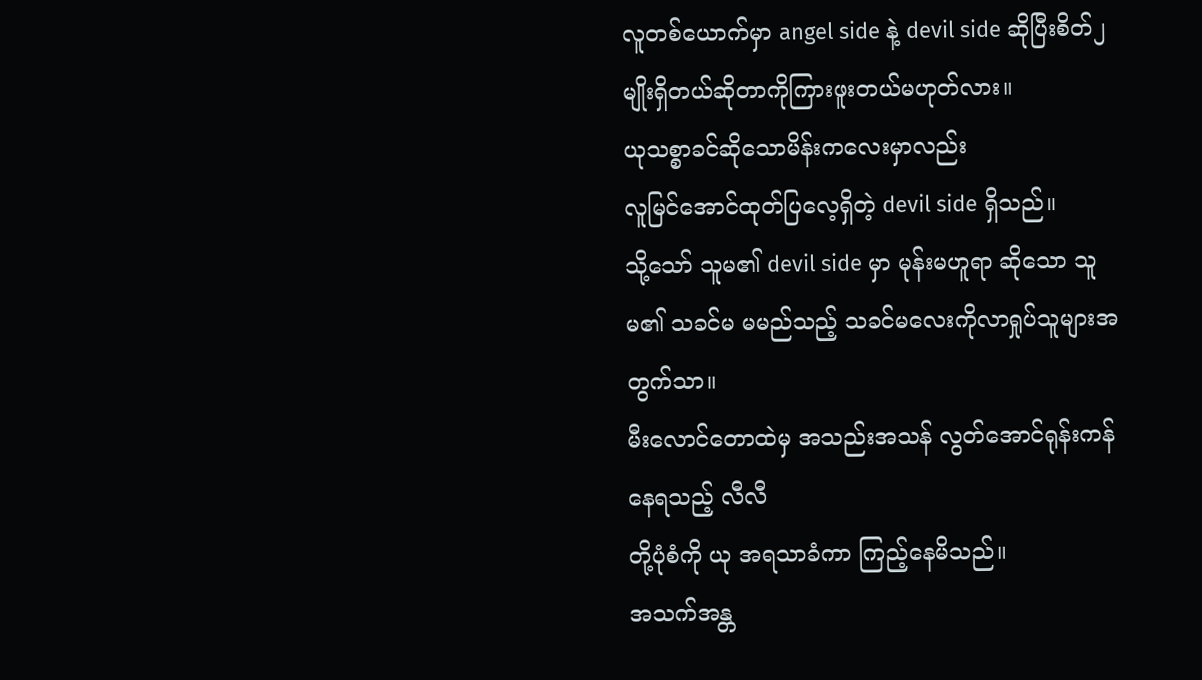လူတစ်ယောက်မှာ angel side နဲ့ devil side ဆိုပြီးစိတ်၂မျိုးရှိတယ်ဆိုတာကိုကြားဖူးတယ်မဟုတ်လား။
ယုသစ္စာခင်ဆိုသောမိန်းကလေးမှာလည်း
လူမြင်အောင်ထုတ်ပြလေ့ရှိတဲ့ devil side ရှိသည်။
သို့သော် သူမ၏ devil side မှာ မုန်းမဟူရာ ဆိုသော သူမ၏ သခင်မ မမည်သည့် သခင်မလေးကိုလာရှုပ်သူများအတွက်သာ။
မီးလောင်တောထဲမှ အသည်းအသန် လွတ်အောင်ရုန်းကန်နေရသည့် လီလီ
တို့ပုံစံကို ယု အရသာခံကာ ကြည့်နေမိသည်။
အသက်အန္တ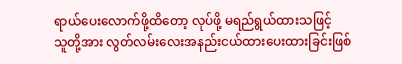ရာယ်ပေးလောက်ဖို့ထိတော့ လုပ်ဖို့ မရည်ရွယ်ထားသဖြင့်
သူတို့အား လွတ်လမ်းလေးအနည်းငယ်ထားပေးထားခြင်းဖြစ်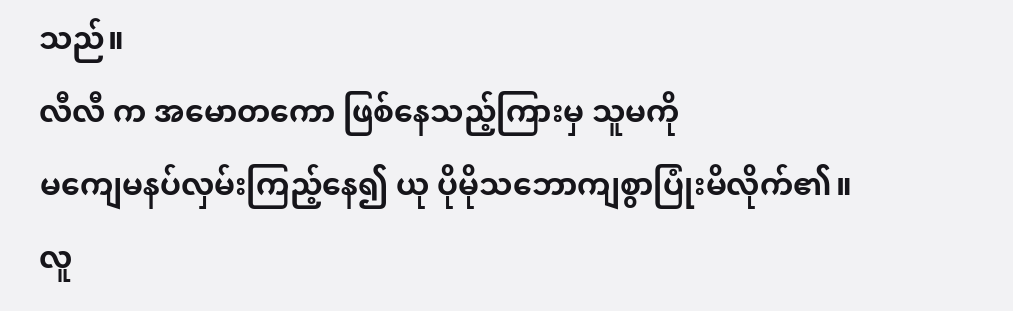သည်။
လီလီ က အမောတကော ဖြစ်နေသည့်ကြားမှ သူမကို
မကျေမနပ်လှမ်းကြည့်နေ၍ ယု ပိုမိုသဘောကျစွာပြုံးမိလိုက်၏။
လူ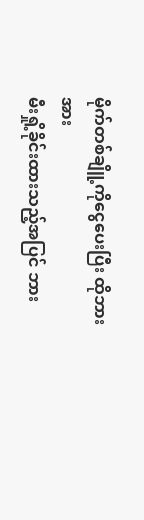မိုက်တစ်ချိူ့ကိုငွေပေးပြီး ထိုဘားအား
မီးရှို့ခိုင်းထားသည့်အပြင် ဘား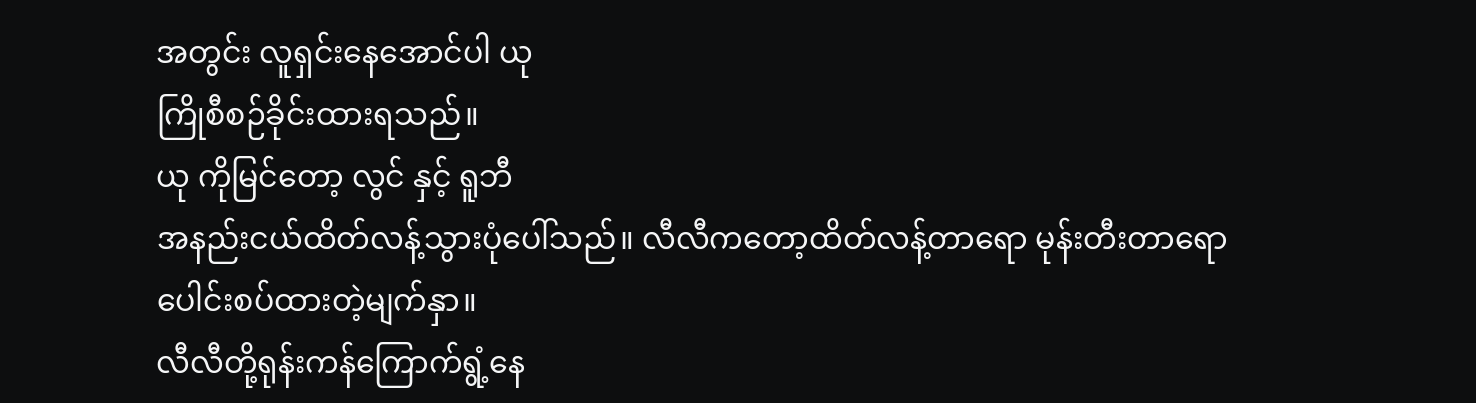အတွင်း လူရှင်းနေအောင်ပါ ယု
ကြိုစီစဉ်ခိုင်းထားရသည်။
ယု ကိုမြင်တော့ လွင် နှင့် ရူဘီ
အနည်းငယ်ထိတ်လန့်သွားပုံပေါ်သည်။ လီလီကတော့ထိတ်လန့်တာရော မုန်းတီးတာရော
ပေါင်းစပ်ထားတဲ့မျက်နှာ။
လီလီတို့ရုန်းကန်ကြောက်ရွံ့နေ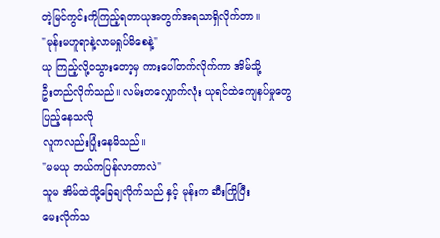တဲ့မြင်ကွင်းကိုကြည့်ရတာယုအတွက်အရသာရှိလိုက်တာ။
"မုန်းမဟူရာနဲ့လာမရှုပ်မိစေနဲ့"
ယု ကြည့်လို့ဝသွားတော့မှ ကားပေါ်တက်လိုက်ကာ အိမ်သို့
ဦးတည်လိုက်သည်။ လမ်းတလျှောက်လုံး ယုရင်ထဲကျေနပ်မှုတွေပြည့်နေသလို
လူကလည်းပြုံးနေမိသည်။
"မမယု ဘယ်ကပြန်လာတာလဲ"
သူမ အိမ်ထဲသို့ခြေချလိုက်သည် နှင့် မုန်းက ဆီးကြိုပြီး
မေးလိုက်သ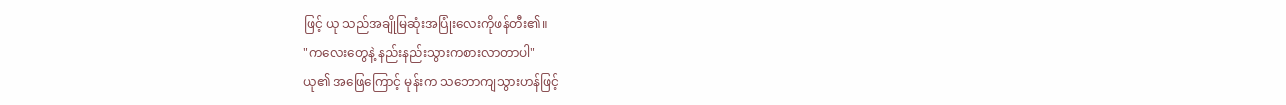ဖြင့် ယု သည်အချိုမြဆုံးအပြုံးလေးကိုဖန်တီး၏။
"ကလေးတွေနဲ့ နည်းနည်းသွားကစားလာတာပါ"
ယု၏ အဖြေကြောင့် မုန်းက သဘောကျသွားဟန်ဖြင့်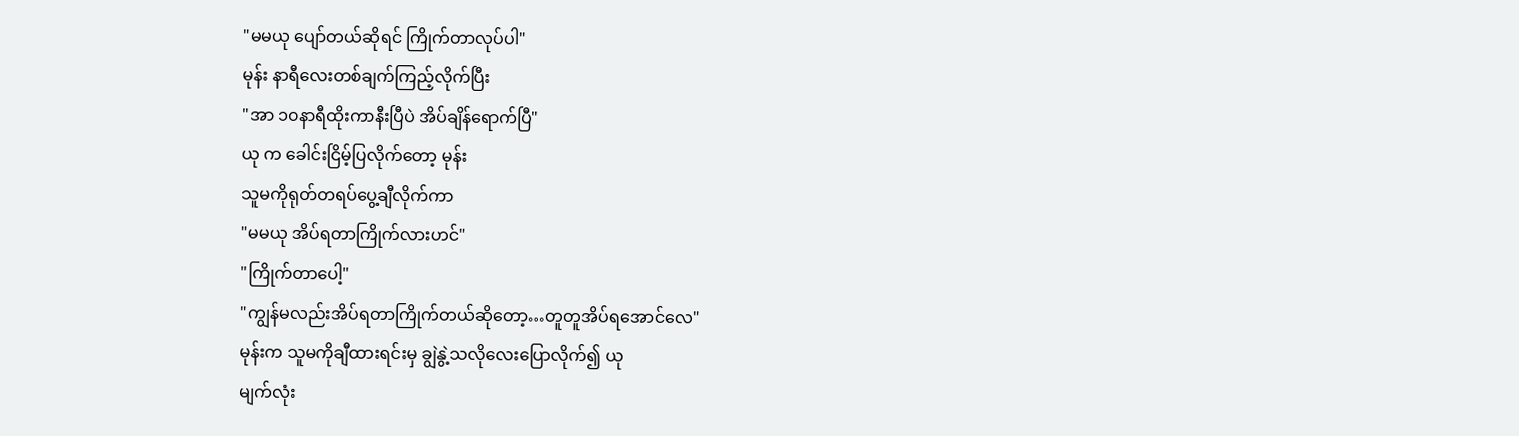"မမယု ပျော်တယ်ဆိုရင် ကြိုက်တာလုပ်ပါ"
မုန်း နာရီလေးတစ်ချက်ကြည့်လိုက်ပြီး
"အာ ၁၀နာရီထိုးကာနီးပြီပဲ အိပ်ချိန်ရောက်ပြီ"
ယု က ခေါင်းငြိမ့်ပြလိုက်တော့ မုန်း
သူမကိုရုတ်တရပ်ပွေ့ချီလိုက်ကာ
"မမယု အိပ်ရတာကြိုက်လားဟင်"
"ကြိုက်တာပေါ့"
"ကျွန်မလည်းအိပ်ရတာကြိုက်တယ်ဆိုတော့…တူတူအိပ်ရအောင်လေ"
မုန်းက သူမကိုချီထားရင်းမှ ချွဲနွဲ့သလိုလေးပြောလိုက်၍ ယု
မျက်လုံး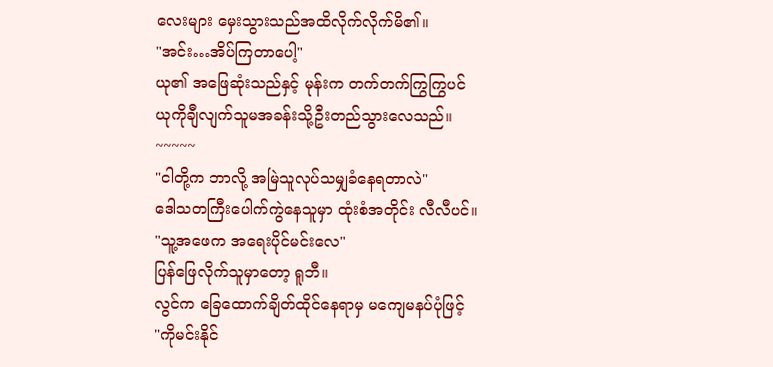လေးများ မှေးသွားသည်အထိလိုက်လိုက်မိ၏။
"အင်း…အိပ်ကြတာပေါ့"
ယု၏ အဖြေဆုံးသည်နှင့် မုန်းက တက်တက်ကြွကြွပင်
ယုကိုချီလျက်သူမအခန်းသို့ဦးတည်သွားလေသည်။
~~~~~
"ငါတို့က ဘာလို့ အမြဲသူလုပ်သမျှခံနေရတာလဲ"
ဒေါသတကြီးပေါက်ကွဲနေသူမှာ ထုံးစံအတိုင်း လီလီပင်။
"သူ့အဖေက အရေးပိုင်မင်းလေ"
ပြန်ဖြေလိုက်သူမှာတော့ ရူဘီ။
လွင်က ခြေထောက်ချိတ်ထိုင်နေရာမှ မကျေမနပ်ပုံဖြင့်
"ကိုမင်းနိုင်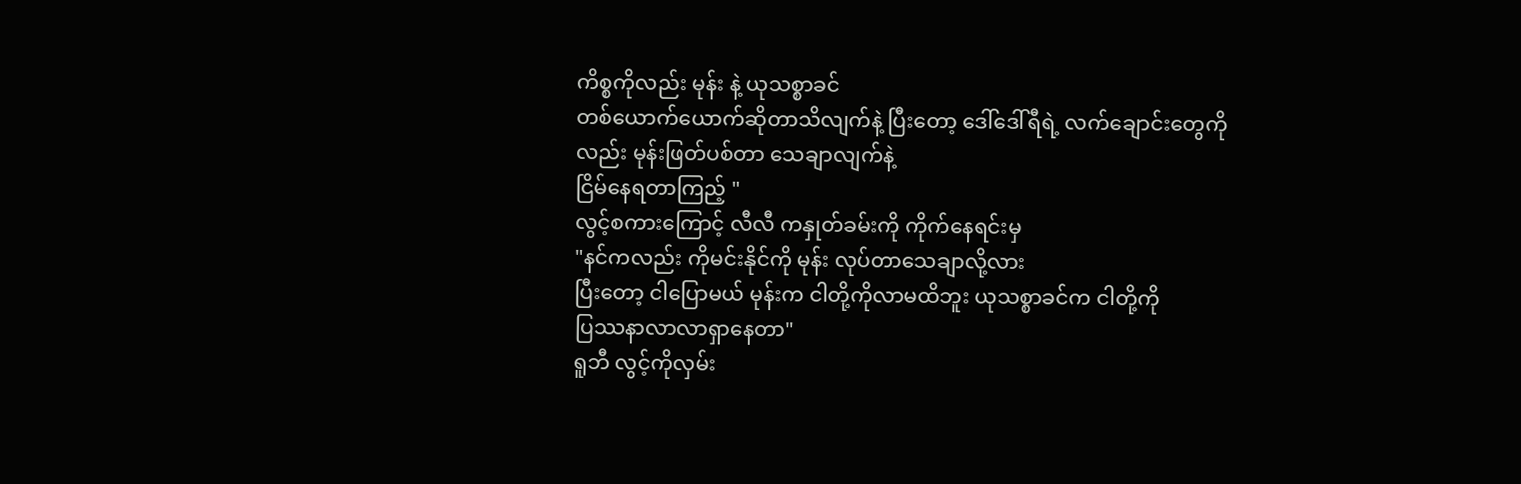ကိစ္စကိုလည်း မုန်း နဲ့ ယုသစ္စာခင်
တစ်ယောက်ယောက်ဆိုတာသိလျက်နဲ့ ပြီးတော့ ဒေါ်ဒေါ်ရီရဲ့ လက်ချောင်းတွေကိုလည်း မုန်းဖြတ်ပစ်တာ သေချာလျက်နဲ့
ငြိမ်နေရတာကြည့် "
လွင့်စကားကြောင့် လီလီ ကနှုတ်ခမ်းကို ကိုက်နေရင်းမှ
"နင်ကလည်း ကိုမင်းနိုင်ကို မုန်း လုပ်တာသေချာလို့လား
ပြီးတော့ ငါပြောမယ် မုန်းက ငါတို့ကိုလာမထိဘူး ယုသစ္စာခင်က ငါတို့ကို
ပြဿနာလာလာရှာနေတာ"
ရူဘီ လွင့်ကိုလှမ်း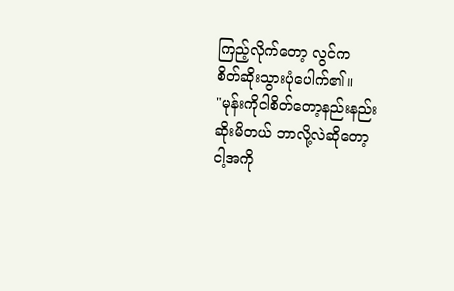ကြည့်လိုက်တော့ လွင်က
စိတ်ဆိုးသွားပုံပေါက်၏။
"မုန်းကိုငါစိတ်တော့နည်းနည်းဆိုးမိတယ် ဘာလို့လဲဆိုတော့
ငါ့အကို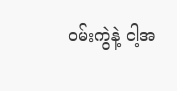ဝမ်းကွဲနဲ့ ငါ့အ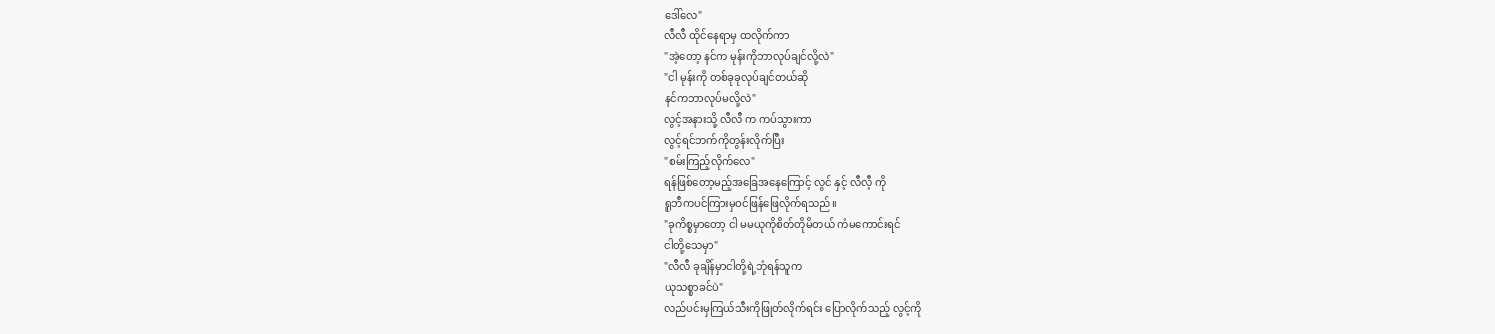ဒေါ်လေ"
လီလီ ထိုင်နေရာမှ ထလိုက်ကာ
"အဲ့တော့ နင်က မုန်းကိုဘာလုပ်ချင်လို့လဲ"
"ငါ မုန်းကို တစ်ခုခုလုပ်ချင်တယ်ဆို
နင်ကဘာလုပ်မလို့လဲ"
လွင့်အနားသို့ လီလီ က ကပ်သွားကာ
လွင့်ရင်ဘက်ကိုတွန်းလိုက်ပြီး
"စမ်းကြည့်လိုက်လေ"
ရန်ဖြစ်တော့မည့်အခြေအနေကြောင့် လွင် နှင့် လီလီ့ ကို
ရူဘီကပင်ကြားမှဝင်ဖြန်ဖြေလိုက်ရသည်။
"ခုကိစ္စမှာတော့ ငါ မမယုကိုစိတ်တိုမိတယ် ကံမကောင်းရင်
ငါတို့သေမှာ"
"လီလီ ခုချိန်မှာငါတို့ရဲ့ဘုံရန်သူက
ယုသစ္စာခင်ပဲ"
လည်ပင်းမှကြယ်သီးကိုဖြုတ်လိုက်ရင်း ပြောလိုက်သည့် လွင့်ကို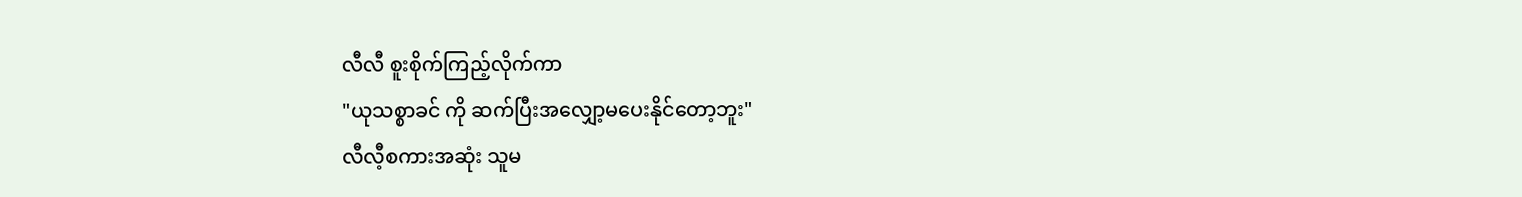လီလီ စူးစိုက်ကြည့်လိုက်ကာ
"ယုသစ္စာခင် ကို ဆက်ပြီးအလျှော့မပေးနိုင်တော့ဘူး"
လီလီ့စကားအဆုံး သူမ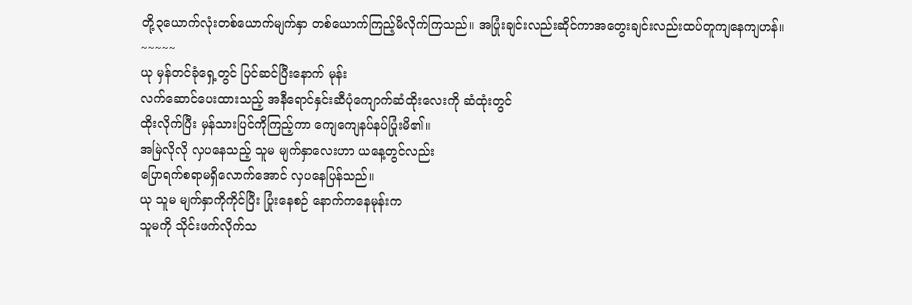တို့၃ယောက်လုံးတစ်ယောက်မျက်နှာ တစ်ယောက်ကြည့်မိလိုက်ကြသည်။ အပြုံးချင်းလည်းဆိုင်ကာအတွေးချင်းလည်းထပ်တူကျနေကျဟန်။
~~~~~
ယု မှန်တင်ခုံရှေ့တွင် ပြင်ဆင်ပြီးနောက် မုန်း
လက်ဆောင်ပေးထားသည့် အနီရောင်နှင်းဆီပုံကျောက်ဆံထိုးလေးကို ဆံထုံးတွင်
ထိုးလိုက်ပြီး မှန်သားပြင်ကိုကြည့်ကာ ကျေကျေနပ်နပ်ပြုံးမိ၏။
အမြဲလိုလို လှပနေသည့် သူမ မျက်နှာလေးဟာ ယနေ့တွင်လည်း
ပြောရက်စရာမရှိလောက်အောင် လှပနေပြန်သည်။
ယု သူမ မျက်နှာကိုကိုင်ပြီး ပြုံးနေစဉ် နောက်ကနေမုန်းက
သူမကို သိုင်းဖက်လိုက်သ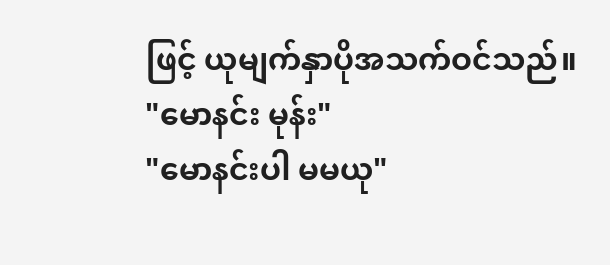ဖြင့် ယုမျက်နှာပိုအသက်ဝင်သည်။
"မောနင်း မုန်း"
"မောနင်းပါ မမယု"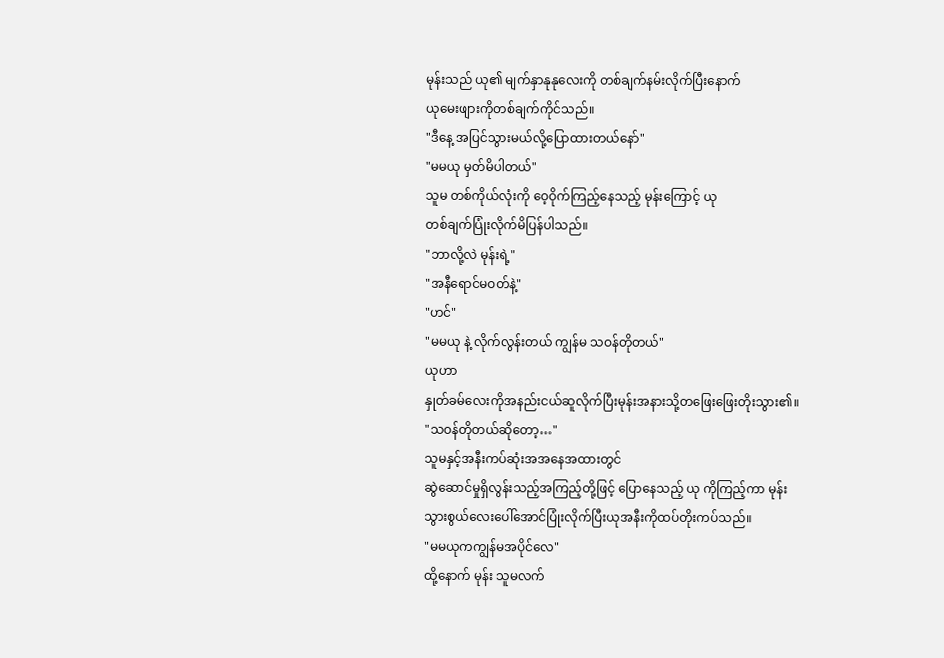မုန်းသည် ယု၏ မျက်နှာနုနုလေးကို တစ်ချက်နမ်းလိုက်ပြီးနောက်
ယုမေးဖျားကိုတစ်ချက်ကိုင်သည်။
"ဒီနေ့ အပြင်သွားမယ်လို့ပြောထားတယ်နော်"
"မမယု မှတ်မိပါတယ်"
သူမ တစ်ကိုယ်လုံးကို ဝေ့ဝိုက်ကြည့်နေသည့် မုန်းကြောင့် ယု
တစ်ချက်ပြုံးလိုက်မိပြန်ပါသည်။
"ဘာလို့လဲ မုန်းရဲ့"
"အနီရောင်မဝတ်နဲ့"
"ဟင်"
"မမယု နဲ့ လိုက်လွန်းတယ် ကျွန်မ သဝန်တိုတယ်"
ယုဟာ
နှုတ်ခမ်လေးကိုအနည်းငယ်ဆူလိုက်ပြီးမုန်းအနားသို့တဖြေးဖြေးတိုးသွား၏။
"သဝန်တိုတယ်ဆိုတော့…"
သူမနှင့်အနီးကပ်ဆုံးအအနေအထားတွင်
ဆွဲဆောင်မှုရှိလွန်းသည့်အကြည့်တို့ဖြင့် ပြောနေသည့် ယု ကိုကြည့်ကာ မုန်း
သွားစွယ်လေးပေါ်အောင်ပြုံးလိုက်ပြီးယုအနီးကိုထပ်တိုးကပ်သည်။
"မမယုကကျွန်မအပိုင်လေ"
ထို့နောက် မုန်း သူမလက်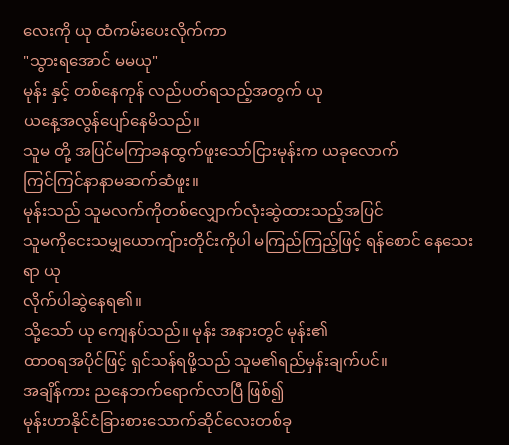လေးကို ယု ထံကမ်းပေးလိုက်ကာ
"သွားရအောင် မမယု"
မုန်း နှင့် တစ်နေကုန် လည်ပတ်ရသည့်အတွက် ယု
ယနေ့အလွန်ပျော်နေမိသည်။
သူမ တို့ အပြင်မကြာခနထွက်ဖူးသော်ငြားမုန်းက ယခုလောက်
ကြင်ကြင်နာနာမဆက်ဆံဖူး။
မုန်းသည် သူမလက်ကိုတစ်လျှောက်လုံးဆွဲထားသည့်အပြင်
သူမကိုငေးသမျှယောကျ်ားတိုင်းကိုပါ မကြည်ကြည့်ဖြင့် ရန်စောင် နေသေးရာ ယု
လိုက်ပါဆွဲနေရ၏။
သို့သော် ယု ကျေနပ်သည်။ မုန်း အနားတွင် မုန်း၏
ထာဝရအပိုင်ဖြင့် ရှင်သန်ရဖို့သည် သူမ၏ရည်မှန်းချက်ပင်။
အချိန်ကား ညနေဘက်ရောက်လာပြီ ဖြစ်၍
မုန်းဟာနိုင်ငံခြားစားသောက်ဆိုင်လေးတစ်ခု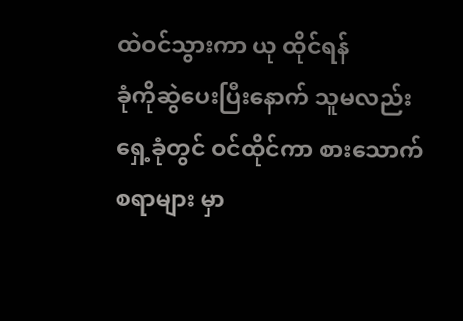ထဲဝင်သွားကာ ယု ထိုင်ရန်
ခုံကိုဆွဲပေးပြီးနောက် သူမလည်းရှေ့ခုံတွင် ဝင်ထိုင်ကာ စားသောက်စရာများ မှာ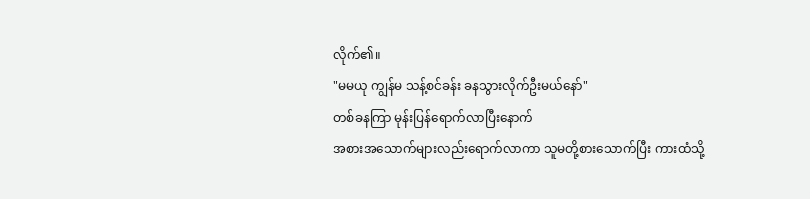လိုက်၏။
"မမယု ကျွန်မ သန့်စင်ခန်း ခနသွားလိုက်ဦးမယ်နော်"
တစ်ခနကြာ မုန်းပြန်ရောက်လာပြီးနောက်
အစားအသောက်များလည်းရောက်လာကာ သူမတို့စားသောက်ပြီး ကားထံသို့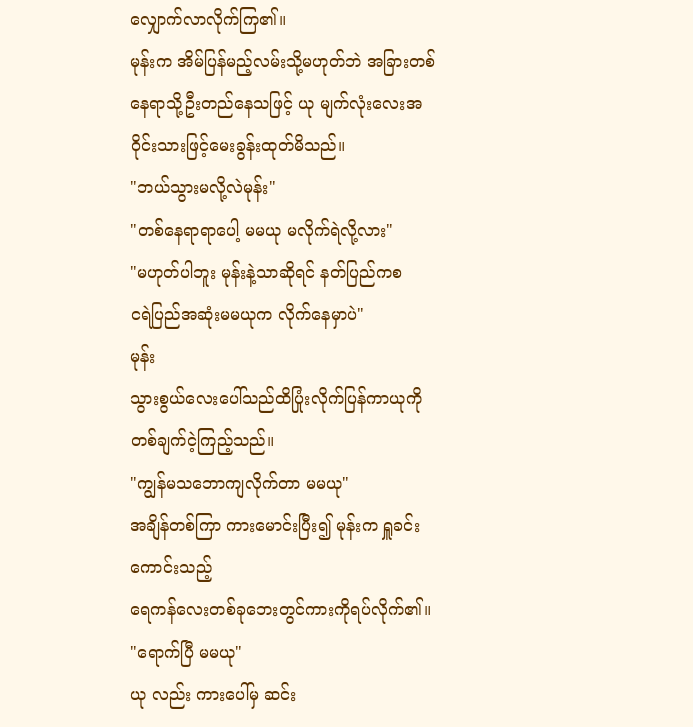လျှောက်လာလိုက်ကြ၏။
မုန်းက အိမ်ပြန်မည့်လမ်းသို့မဟုတ်ဘဲ အခြားတစ်နေရာသို့ဦးတည်နေသဖြင့် ယု မျက်လုံးလေးအဝိုင်းသားဖြင့်မေးခွန်းထုတ်မိသည်။
"ဘယ်သွားမလို့လဲမုန်း"
"တစ်နေရာရာပေါ့ မမယု မလိုက်ရဲလို့လား"
"မဟုတ်ပါဘူး မုန်းနဲ့သာဆိုရင် နတ်ပြည်ကစ
ငရဲပြည်အဆုံးမမယုက လိုက်နေမှာပဲ"
မုန်း
သွားစွယ်လေးပေါ်သည်ထိပြုံးလိုက်ပြန်ကာယုကိုတစ်ချက်ငဲ့ကြည့်သည်။
"ကျွန်မသဘောကျလိုက်တာ မမယု"
အချိန်တစ်ကြာ ကားမောင်းပြီး၍ မုန်းက ရှူခင်းကောင်းသည့်
ရေကန်လေးတစ်ခုဘေးတွင်ကားကိုရပ်လိုက်၏။
"ရောက်ပြီ မမယု"
ယု လည်း ကားပေါ်မှ ဆင်း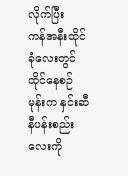လိုက်ပြီး
ကန်အနီးထိုင်ခုံလေးတွင်ထိုင်နေစဉ် မုန်းက နှင်းဆီနီပန်းစည်းလေးကို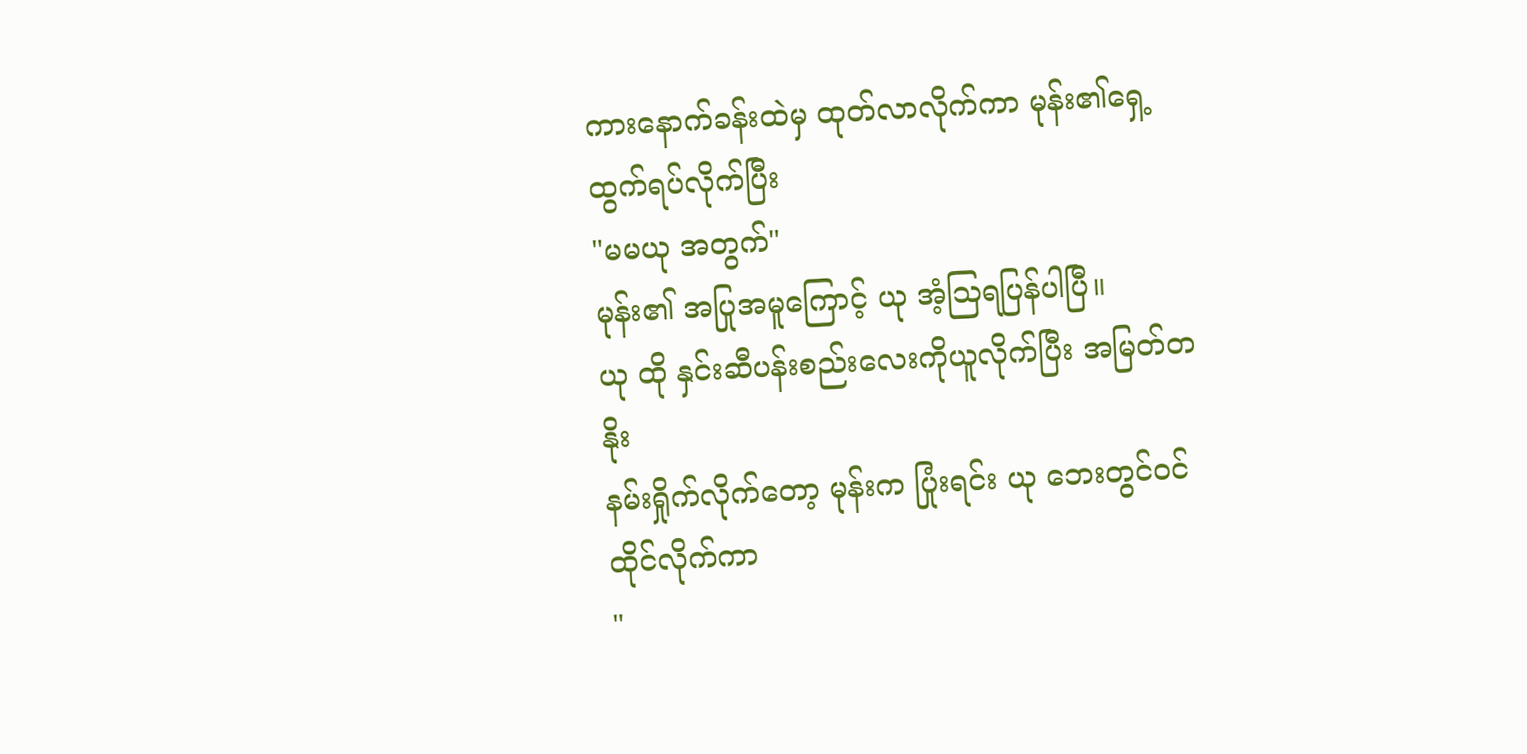ကားနောက်ခန်းထဲမှ ထုတ်လာလိုက်ကာ မုန်း၏ရှေ့ထွက်ရပ်လိုက်ပြီး
"မမယု အတွက်"
မုန်း၏ အပြုအမူကြောင့် ယု အံ့ဩရပြန်ပါပြီ။
ယု ထို နှင်းဆီပန်းစည်းလေးကိုယူလိုက်ပြီး အမြတ်တနိုး
နမ်းရှိုက်လိုက်တော့ မုန်းက ပြုံးရင်း ယု ဘေးတွင်ဝင်ထိုင်လိုက်ကာ
"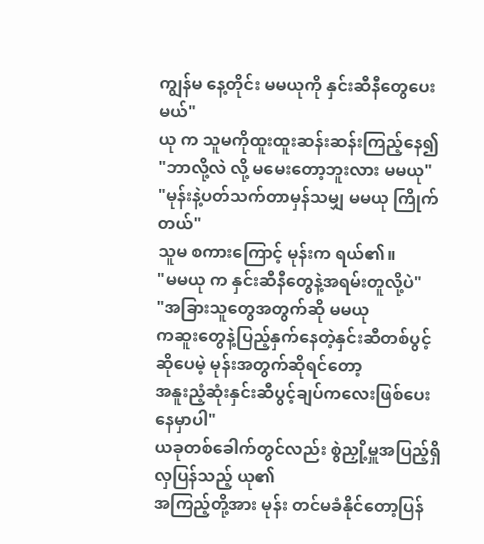ကျွန်မ နေ့တိုင်း မမယုကို နှင်းဆီနီတွေပေးမယ်"
ယု က သူမကိုထူးထူးဆန်းဆန်းကြည့်နေ၍
"ဘာလို့လဲ လို့ မမေးတော့ဘူးလား မမယု"
"မုန်းနဲ့ပတ်သက်တာမှန်သမျှ မမယု ကြိုက်တယ်"
သူမ စကားကြောင့် မုန်းက ရယ်၏။
"မမယု က နှင်းဆီနီတွေနဲ့အရမ်းတူလို့ပဲ"
"အခြားသူတွေအတွက်ဆို မမယု
ကဆူးတွေနဲ့ပြည့်နှက်နေတဲ့နှင်းဆီတစ်ပွင့် ဆိုပေမဲ့ မုန်းအတွက်ဆိုရင်တော့
အနူးညံ့ဆုံးနှင်းဆီပွင့်ချပ်ကလေးဖြစ်ပေးနေမှာပါ"
ယခုတစ်ခေါက်တွင်လည်း စွဲညှို့မှူအပြည့်ရှိလှပြန်သည့် ယု၏
အကြည့်တို့အား မုန်း တင်မခံနိုင်တော့ပြန်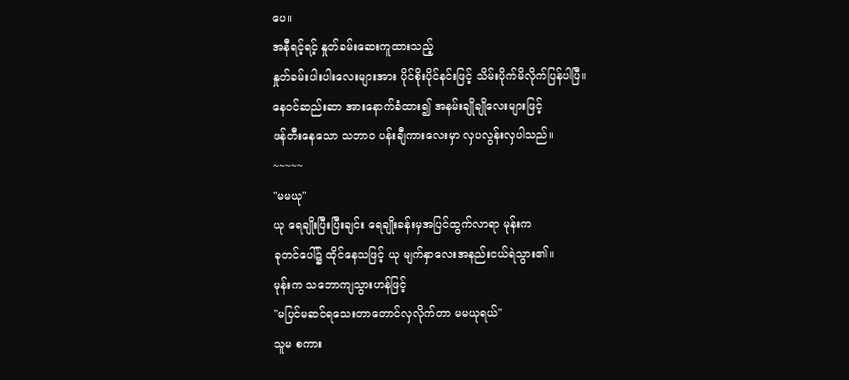ပေ။
အနီရင့်ရင့် နှုတ်ခမ်းဆေးကူထားသည့်
နှုတ်ခမ်းပါးပါးလေးများအား ပိုင်စိုးပိုင်နင်းဖြင့် သိမ်းပိုက်မိလိုက်ပြန်ပါပြီ။
နေဝင်ဆည်းဆာ အားနောက်ခံထား၍ အနမ်းချိုချိုလေးများဖြင့်
ဖန်တီးနေသော သဘာဝ ပန်းချီကားလေးမှာ လှပလွန်းလှပါသည်။
~~~~~
"မမယု"
ယု ရေချိုးပြီးပြီးချင်း ရေချိုးခန်းမှအပြင်ထွက်လာရာ မုန်းက
ခုတင်ပေါ်၌ ထိုင်နေသဖြင့် ယု မျက်နှာလေးအနည်းငယ်ရဲသွား၏။
မုန်းက သဘောကျသွားဟန်ဖြင့်
"မပြင်မဆင်ရသေးတာတောင်လှလိုက်တာ မမယုရယ်"
သူမ စကား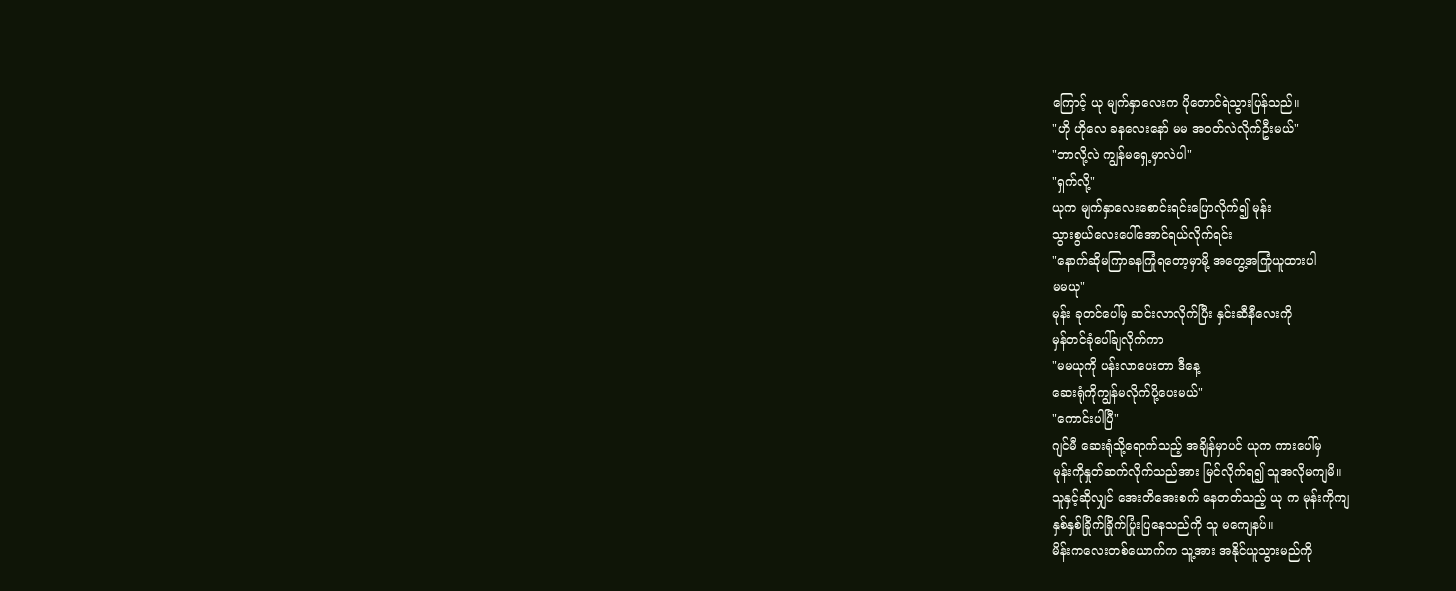ကြောင့် ယု မျက်နှာလေးက ပိုတောင်ရဲသွားပြန်သည်။
"ဟို ဟိုလေ ခနလေးနော် မမ အဝတ်လဲလိုက်ဦးမယ်"
"ဘာလို့လဲ ကျွန်မရှေ့မှာလဲပါ"
"ရှက်လို့"
ယုက မျက်နှာလေးစောင်းရင်းပြောလိုက်၍ မုန်း
သွားစွယ်လေးပေါ်အောင်ရယ်လိုက်ရင်း
"နောက်ဆိုမကြာခနကြုံရတော့မှာမို့ အတွေ့အကြုံယူထားပါ
မမယု"
မုန်း ခုတင်ပေါ်မှ ဆင်းလာလိုက်ပြီး နှင်းဆီနီလေးကို
မှန်တင်ခုံပေါ်ချလိုက်ကာ
"မမယုကို ပန်းလာပေးတာ ဒီနေ့
ဆေးရုံကိုကျွန်မလိုက်ပို့ပေးမယ်"
"ကောင်းပါပြီ"
ဂျင်မီ ဆေးရုံသို့ရောက်သည့် အချိန်မှာပင် ယုက ကားပေါ်မှ
မုန်းကိုနှုတ်ဆက်လိုက်သည်အား မြင်လိုက်ရ၍ သူအလိုမကျမိ။
သူနှင့်ဆိုလျှင် အေးတိအေးစက် နေတတ်သည့် ယု က မုန်းကိုကျ
နှစ်နှစ်ခြိုက်ခြိုက်ပြုံးပြနေသည်ကို သူ မကျေနပ်။
မိန်းကလေးတစ်ယောက်က သူ့အား အနိုင်ယူသွားမည်ကို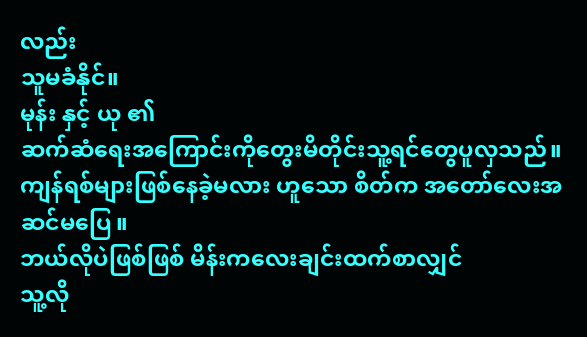လည်း
သူမခံနိုင်။
မုန်း နှင့် ယု ၏
ဆက်ဆံရေးအကြောင်းကိုတွေးမိတိုင်းသူ့ရင်တွေပူလှသည်။
ကျန်ရစ်များဖြစ်နေခဲ့မလား ဟူသော စိတ်က အတော်လေးအဆင်မပြေ။
ဘယ်လိုပဲဖြစ်ဖြစ် မိန်းကလေးချင်းထက်စာလျှင်
သူ့လို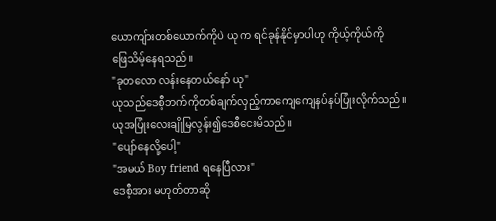ယောကျ်ားတစ်ယောက်ကိုပဲ ယု က ရင်ခုန်နိုင်မှာပါဟု ကိုယ့်ကိုယ်ကို
ဖြေသိမ့်နေရသည်။
"ခုတလော လန်းနေတယ်နော် ယု"
ယုသည်ဒေစီ့ဘက်ကိုတစ်ချက်လှည့်ကာကျေကျေနပ်နပ်ပြုံးလိုက်သည်။
ယုအပြုံးလေးချိုမြလွန်း၍ဒေစီငေးမိသည်။
"ပျော်နေလို့ပေါ့"
"အမယ် Boy friend ရနေပြီလား"
ဒေစီ့အား မဟုတ်တာဆို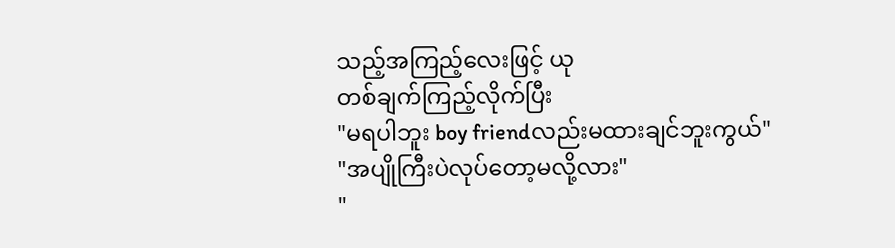သည့်အကြည့်လေးဖြင့် ယု
တစ်ချက်ကြည့်လိုက်ပြီး
"မရပါဘူး boy friendလည်းမထားချင်ဘူးကွယ်"
"အပျိုကြီးပဲလုပ်တော့မလို့လား"
"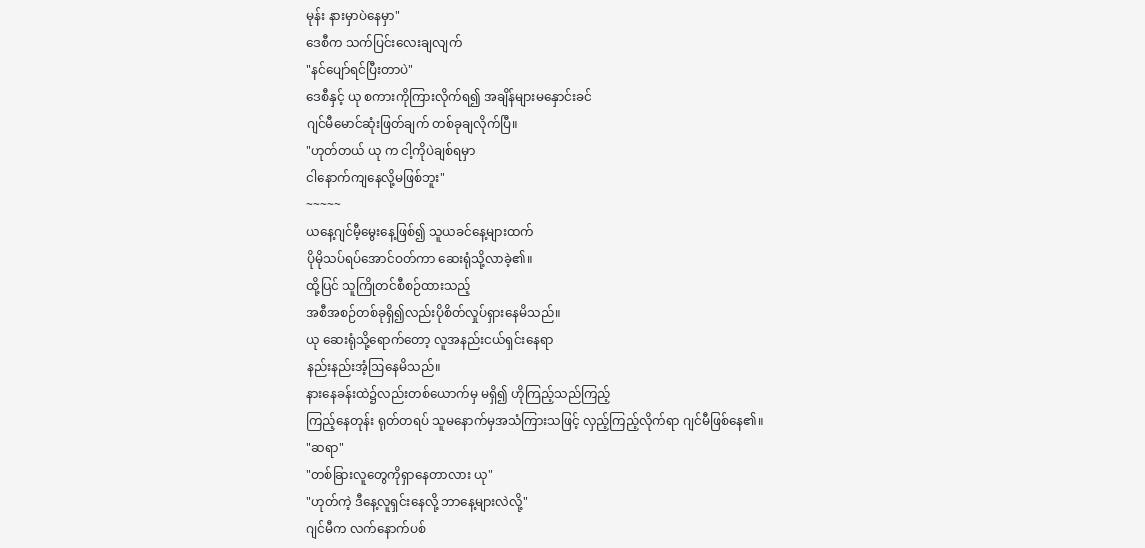မုန်း နားမှာပဲနေမှာ"
ဒေစီက သက်ပြင်းလေးချလျက်
"နင်ပျော်ရင်ပြီးတာပဲ"
ဒေစီနှင့် ယု စကားကိုကြားလိုက်ရ၍ အချိန်များမနှောင်းခင်
ဂျင်မီမောင်ဆုံးဖြတ်ချက် တစ်ခုချလိုက်ပြီ။
"ဟုတ်တယ် ယု က ငါ့ကိုပဲချစ်ရမှာ
ငါနောက်ကျနေလို့မဖြစ်ဘူး"
~~~~~
ယနေ့ဂျင်မီ့မွေးနေ့ဖြစ်၍ သူယခင်နေ့များထက်
ပိုမိုသပ်ရပ်အောင်ဝတ်ကာ ဆေးရုံသို့လာခဲ့၏။
ထို့ပြင် သူကြိုတင်စီစဉ်ထားသည့်
အစီအစဉ်တစ်ခုရှိ၍လည်းပိုစိတ်လှုပ်ရှားနေမိသည်။
ယု ဆေးရုံသို့ရောက်တော့ လူအနည်းငယ်ရှင်းနေရာ
နည်းနည်းအံ့ဩနေမိသည်။
နားနေခန်းထဲ၌လည်းတစ်ယောက်မှ မရှိ၍ ဟိုကြည့်သည်ကြည့်
ကြည့်နေတုန်း ရုတ်တရပ် သူမနောက်မှအသံကြားသဖြင့် လှည့်ကြည့်လိုက်ရာ ဂျင်မီဖြစ်နေ၏။
"ဆရာ"
"တစ်ခြားလူတွေကိုရှာနေတာလား ယု"
"ဟုတ်ကဲ့ ဒီနေ့လူရှင်းနေလို့ ဘာနေ့များလဲလို့"
ဂျင်မီက လက်နောက်ပစ်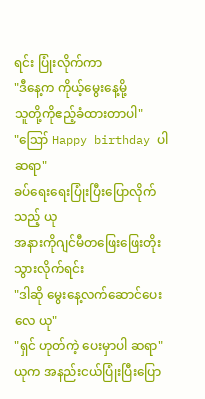ရင်း ပြုံးလိုက်ကာ
"ဒီနေ့က ကိုယ့်မွေးနေ့မို့
သူတို့ကိုဧည့်ခံထားတာပါ"
"ဪ Happy birthday ပါဆရာ"
ခပ်ရေးရေးပြုံးပြီးပြောလိုက်သည့် ယု
အနားကိုဂျင်မီတဖြေးဖြေးတိုးသွားလိုက်ရင်း
"ဒါဆို မွေးနေ့လက်ဆောင်ပေးလေ ယု"
"ရှင် ဟုတ်ကဲ့ ပေးမှာပါ ဆရာ"
ယုက အနည်းငယ်ပြုံးပြီးပြော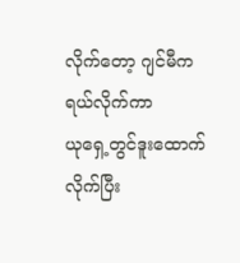လိုက်တော့ ဂျင်မီကရယ်လိုက်ကာ
ယုရှေ့တွင်ဒူးထောက်လိုက်ပြီး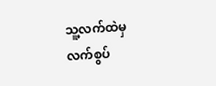သူ့လက်ထဲမှ လက်စွပ်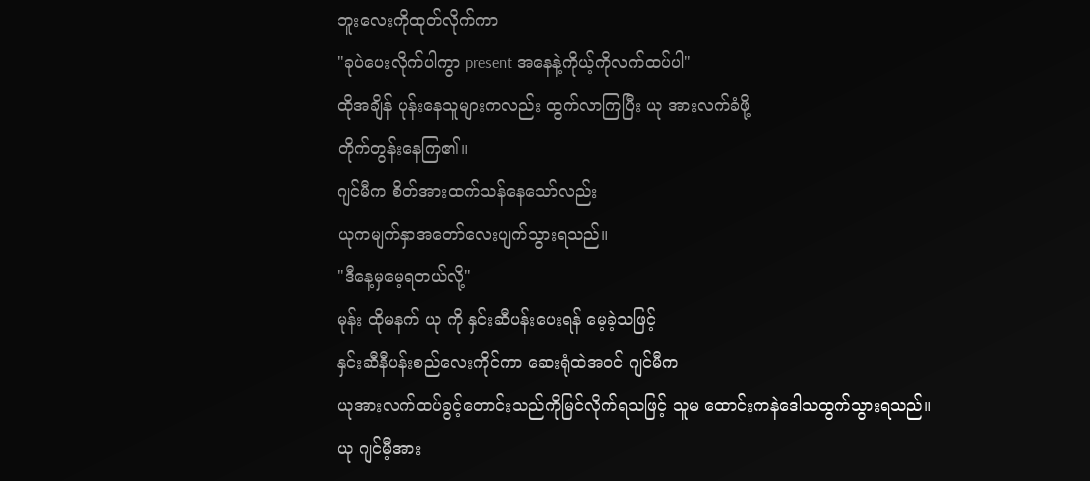ဘူးလေးကိုထုတ်လိုက်ကာ
"ခုပဲပေးလိုက်ပါကွာ present အနေနဲ့ကိုယ့်ကိုလက်ထပ်ပါ"
ထိုအချိန် ပုန်းနေသူများကလည်း ထွက်လာကြပြီး ယု အားလက်ခံဖို့
တိုက်တွန်းနေကြ၏။
ဂျင်မီက စိတ်အားထက်သန်နေသော်လည်း
ယုကမျက်နှာအတော်လေးပျက်သွားရသည်။
"ဒီနေ့မှမေ့ရတယ်လို့"
မုန်း ထိုမနက် ယု ကို နှင်းဆီပန်းပေးရန် မေ့ခဲ့သဖြင့်
နှင်းဆီနီပန်းစည်လေးကိုင်ကာ ဆေးရုံထဲအဝင် ဂျင်မီက
ယုအားလက်ထပ်ခွင့်တောင်းသည်ကိုမြင်လိုက်ရသဖြင့် သူမ ထောင်းကနဲဒေါသထွက်သွားရသည်။
ယု ဂျင်မီ့အား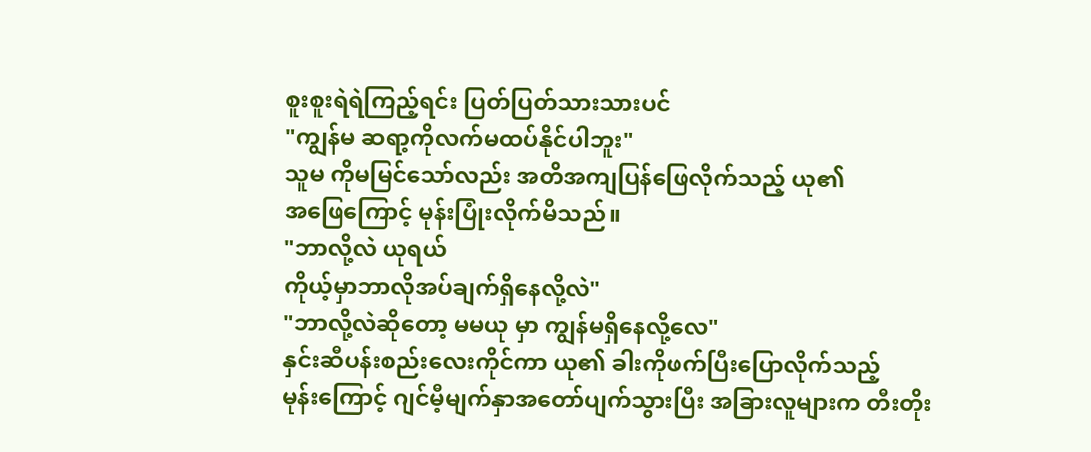စူးစူးရဲရဲကြည့်ရင်း ပြတ်ပြတ်သားသားပင်
"ကျွန်မ ဆရာ့ကိုလက်မထပ်နိုင်ပါဘူး"
သူမ ကိုမမြင်သော်လည်း အတိအကျပြန်ဖြေလိုက်သည့် ယု၏
အဖြေကြောင့် မုန်းပြုံးလိုက်မိသည်။
"ဘာလို့လဲ ယုရယ်
ကိုယ့်မှာဘာလိုအပ်ချက်ရှိနေလို့လဲ"
"ဘာလို့လဲဆိုတော့ မမယု မှာ ကျွန်မရှိနေလို့လေ"
နှင်းဆီပန်းစည်းလေးကိုင်ကာ ယု၏ ခါးကိုဖက်ပြီးပြောလိုက်သည့်
မုန်းကြောင့် ဂျင်မီ့မျက်နှာအတော်ပျက်သွားပြီး အခြားလူများက တီးတိုး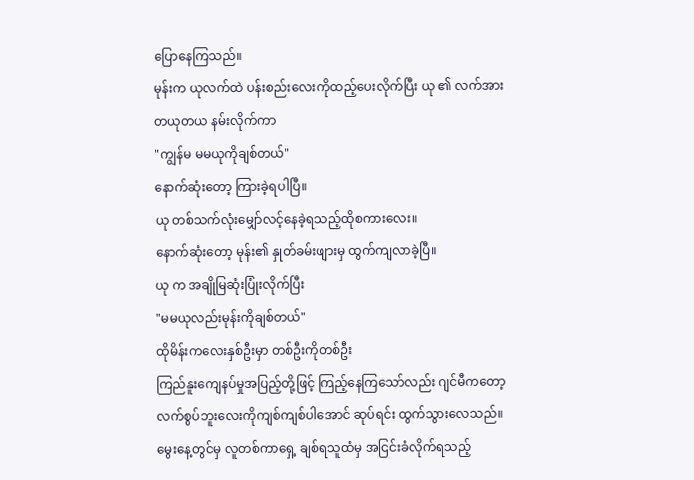ပြောနေကြသည်။
မုန်းက ယုလက်ထဲ ပန်းစည်းလေးကိုထည့်ပေးလိုက်ပြီး ယု ၏ လက်အား
တယုတယ နမ်းလိုက်ကာ
"ကျွန်မ မမယုကိုချစ်တယ်"
နောက်ဆုံးတော့ ကြားခဲ့ရပါပြီ။
ယု တစ်သက်လုံးမျှော်လင့်နေခဲ့ရသည့်ထိုစကားလေး။
နောက်ဆုံးတော့ မုန်း၏ နှုတ်ခမ်းဖျားမှ ထွက်ကျလာခဲ့ပြီ။
ယု က အချိုမြဆုံးပြုံးလိုက်ပြီး
"မမယုလည်းမုန်းကိုချစ်တယ်"
ထိုမိန်းကလေးနှစ်ဦးမှာ တစ်ဦးကိုတစ်ဦး
ကြည်နူးကျေနပ်မှုအပြည့်တို့ဖြင့် ကြည့်နေကြသော်လည်း ဂျင်မီကတော့
လက်စွပ်ဘူးလေးကိုကျစ်ကျစ်ပါအောင် ဆုပ်ရင်း ထွက်သွားလေသည်။
မွေးနေ့တွင်မှ လူတစ်ကာရှေ့ ချစ်ရသူထံမှ အငြင်းခံလိုက်ရသည့်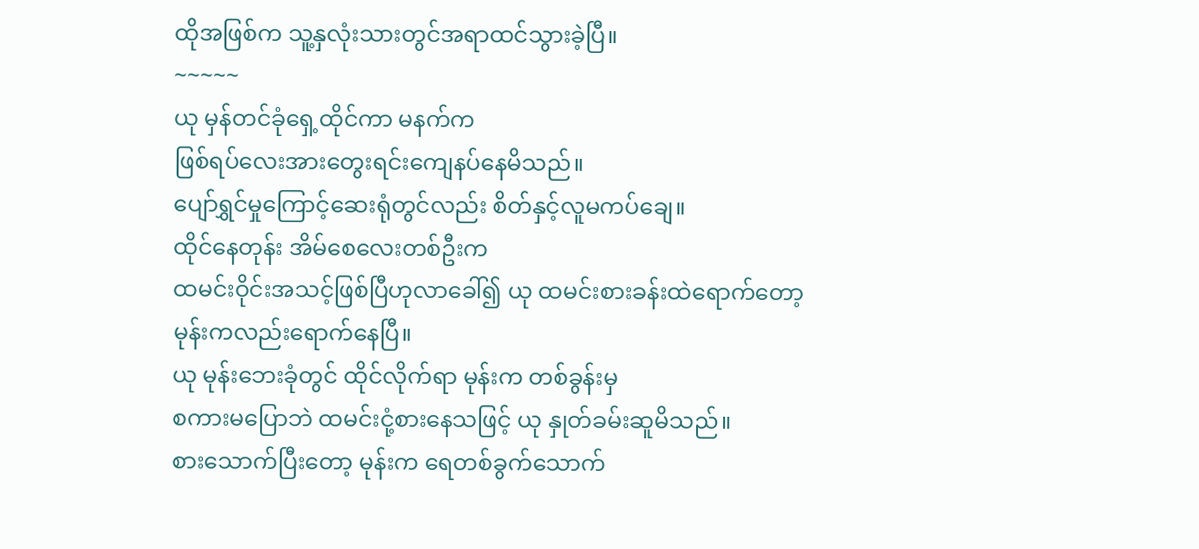ထိုအဖြစ်က သူ့နှလုံးသားတွင်အရာထင်သွားခဲ့ပြီ။
~~~~~
ယု မှန်တင်ခုံရှေ့ထိုင်ကာ မနက်က
ဖြစ်ရပ်လေးအားတွေးရင်းကျေနပ်နေမိသည်။
ပျော်ရွှင်မှုကြောင့်ဆေးရုံတွင်လည်း စိတ်နှင့်လူမကပ်ချေ။
ထိုင်နေတုန်း အိမ်စေလေးတစ်ဦးက
ထမင်းဝိုင်းအသင့်ဖြစ်ပြီဟုလာခေါ်၍ ယု ထမင်းစားခန်းထဲရောက်တော့
မုန်းကလည်းရောက်နေပြီ။
ယု မုန်းဘေးခုံတွင် ထိုင်လိုက်ရာ မုန်းက တစ်ခွန်းမှ
စကားမပြောဘဲ ထမင်းငုံ့စားနေသဖြင့် ယု နှုတ်ခမ်းဆူမိသည်။
စားသောက်ပြီးတော့ မုန်းက ရေတစ်ခွက်သောက်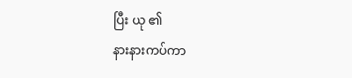ပြီး ယု ၏
နားနားကပ်ကာ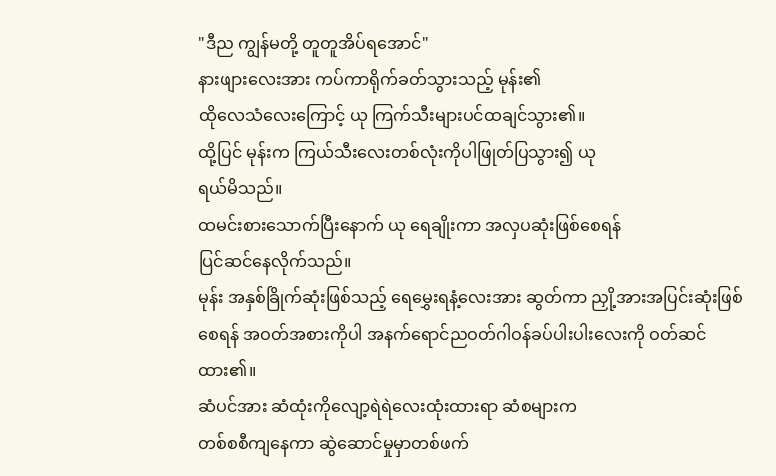"ဒီည ကျွန်မတို့ တူတူအိပ်ရအောင်"
နားဖျားလေးအား ကပ်ကာရိုက်ခတ်သွားသည့် မုန်း၏
ထိုလေသံလေးကြောင့် ယု ကြက်သီးများပင်ထချင်သွား၏။
ထို့ပြင် မုန်းက ကြယ်သီးလေးတစ်လုံးကိုပါဖြုတ်ပြသွား၍ ယု
ရယ်မိသည်။
ထမင်းစားသောက်ပြီးနောက် ယု ရေချိုးကာ အလှပဆုံးဖြစ်စေရန်
ပြင်ဆင်နေလိုက်သည်။
မုန်း အနှစ်ခြိုက်ဆုံးဖြစ်သည့် ရေမွှေးရနံ့လေးအား ဆွတ်ကာ ညှို့အားအပြင်းဆုံးဖြစ်စေရန် အဝတ်အစားကိုပါ အနက်ရောင်ညဝတ်ဂါဝန်ခပ်ပါးပါးလေးကို ဝတ်ဆင်ထား၏။
ဆံပင်အား ဆံထုံးကိုလျော့ရဲရဲလေးထုံးထားရာ ဆံစများက
တစ်စစီကျနေကာ ဆွဲဆောင်မှုမှာတစ်ဖက်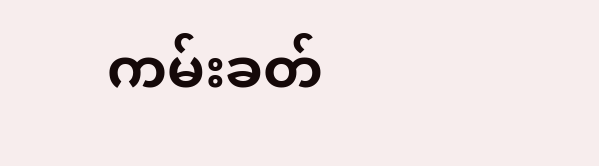ကမ်းခတ်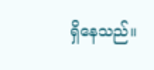ရှိနေသည်။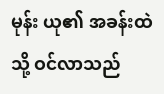မုန်း ယု၏ အခန်းထဲသို့ ဝင်လာသည်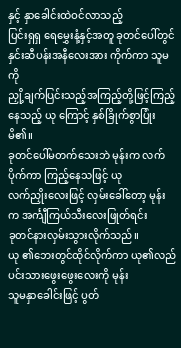နှင့် နှာခေါင်းထဲဝင်လာသည့်
ပြင်းရှရှ ရေမွှေးနံ့နှင့်အတူ ခုတင်ပေါ်တွင် နှင်းဆီပန်းအနီလေးအား ကိုက်ကာ သူမကို
ညှို့ချက်ပြင်းသည့်အကြည့်တို့ဖြင့်ကြည့်နေသည့် ယု ကြောင့် နှစ်ခြိုက်စွာပြုံးမိ၏။
ခုတင်ပေါ်မတက်သေးဘဲ မုန်းက လက်ပိုက်ကာ ကြည့်နေသဖြင့် ယု
လက်ညှိုးလေးဖြင့် လှမ်းခေါ်တော့ မုန်းက အင်္ကျီကြယ်သီးလေးဖြုတ်ရင်း
ခုတင်နားလှမ်းသွားလိုက်သည်။
ယု ၏ဘေးတွင်ထိုင်လိုက်ကာ ယု၏လည်ပင်းသားဖွေးဖွေးလေးကို မုန်း
သူမနှာခေါင်းဖြင့် ပွတ်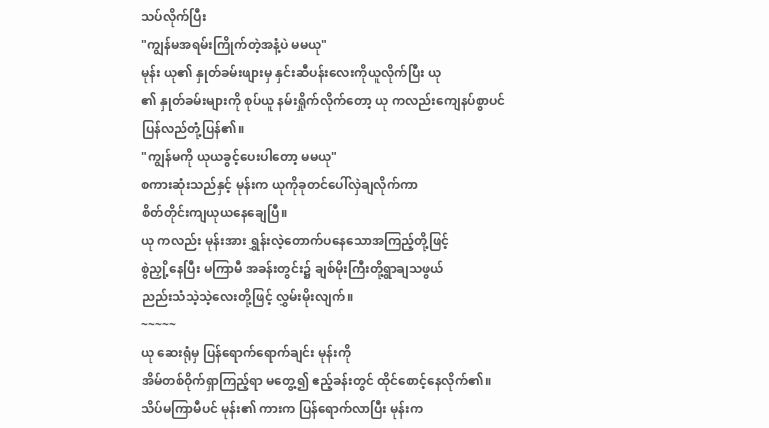သပ်လိုက်ပြီး
"ကျွန်မအရမ်းကြိုက်တဲ့အနံ့ပဲ မမယု"
မုန်း ယု၏ နှုတ်ခမ်းဖျားမှ နှင်းဆီပန်းလေးကိုယူလိုက်ပြီး ယု
၏ နှုတ်ခမ်းများကို စုပ်ယူ နမ်းရှိုက်လိုက်တော့ ယု ကလည်းကျေနပ်စွာပင်
ပြန်လည်တုံ့ပြန်၏။
"ကျွန်မကို ယုယခွင့်ပေးပါတော့ မမယု"
စကားဆုံးသည်နှင့် မုန်းက ယုကိုခုတင်ပေါ်လှဲချလိုက်ကာ
စိတ်တိုင်းကျယုယနေချေပြီ။
ယု ကလည်း မုန်းအား ရွှန်းလဲ့တောက်ပနေသောအကြည့်တို့ဖြင့်
စွဲညှို့နေပြီး မကြာမီ အခန်းတွင်း၌ ချစ်မိုးကြီးတို့ရွာချသဖွယ်
ညည်းသံသဲ့သဲ့လေးတို့ဖြင့် လွှမ်းမိုးလျက်။
~~~~~
ယု ဆေးရုံမှ ပြန်ရောက်ရောက်ချင်း မုန်းကို
အိမ်တစ်ဝိုက်ရှာကြည့်ရာ မတွေ့၍ ဧည့်ခန်းတွင် ထိုင်စောင့်နေလိုက်၏။
သိပ်မကြာမီပင် မုန်း၏ ကားက ပြန်ရောက်လာပြီး မုန်းက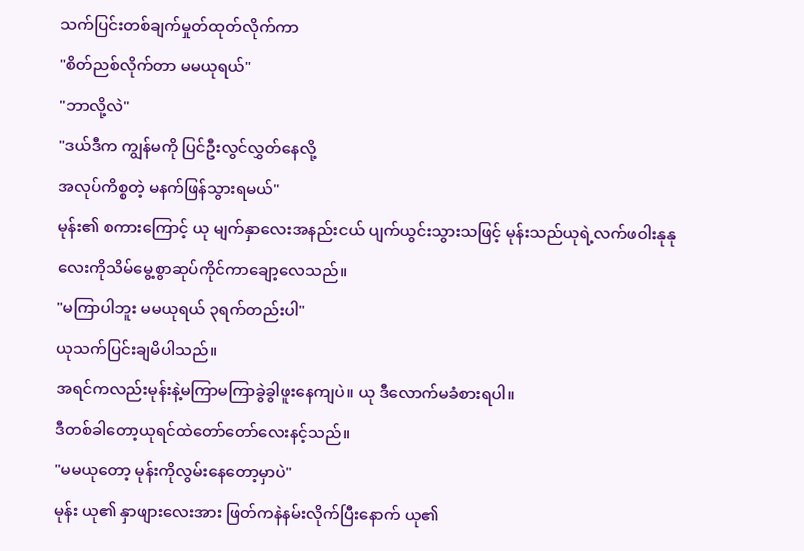သက်ပြင်းတစ်ချက်မှုတ်ထုတ်လိုက်ကာ
"စိတ်ညစ်လိုက်တာ မမယုရယ်"
"ဘာလို့လဲ"
"ဒယ်ဒီက ကျွန်မကို ပြင်ဦးလွင်လွှတ်နေလို့
အလုပ်ကိစ္စတဲ့ မနက်ဖြန်သွားရမယ်"
မုန်း၏ စကားကြောင့် ယု မျက်နှာလေးအနည်းငယ် ပျက်ယွင်းသွားသဖြင့် မုန်းသည်ယုရဲ့လက်ဖဝါးနုနုလေးကိုသိမ်မွေ့စွာဆုပ်ကိုင်ကာချော့လေသည်။
"မကြာပါဘူး မမယုရယ် ၃ရက်တည်းပါ"
ယုသက်ပြင်းချမိပါသည်။
အရင်ကလည်းမုန်းနဲ့မကြာမကြာခွဲခွါဖူးနေကျပဲ။ ယု ဒီလောက်မခံစားရပါ။
ဒီတစ်ခါတော့ယုရင်ထဲတော်တော်လေးနင့်သည်။
"မမယုတော့ မုန်းကိုလွမ်းနေတော့မှာပဲ"
မုန်း ယု၏ နှာဖျားလေးအား ဖြတ်ကနဲနမ်းလိုက်ပြီးနောက် ယု၏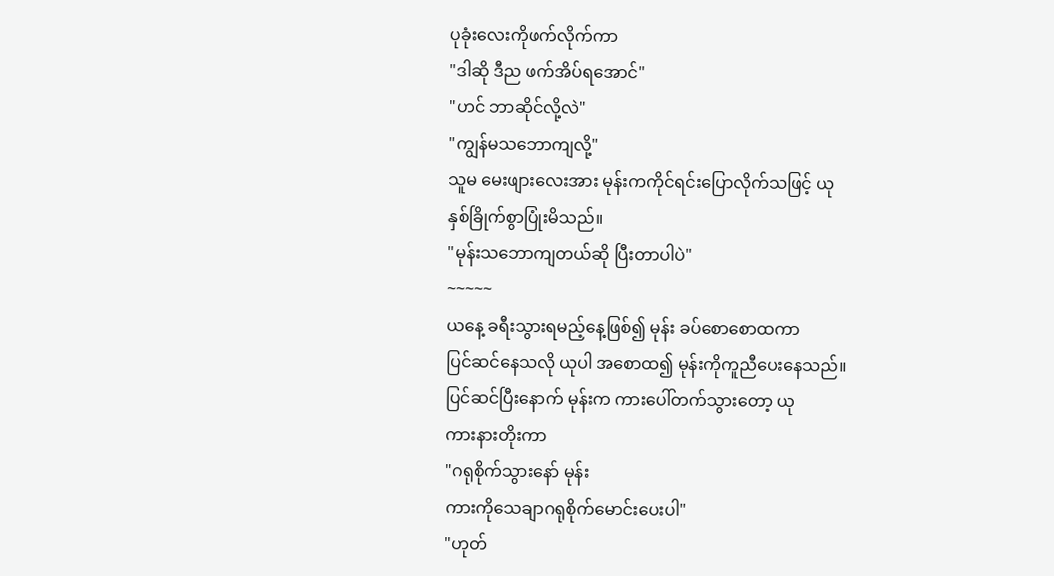ပုခုံးလေးကိုဖက်လိုက်ကာ
"ဒါဆို ဒီည ဖက်အိပ်ရအောင်"
"ဟင် ဘာဆိုင်လို့လဲ"
"ကျွန်မသဘောကျလို့"
သူမ မေးဖျားလေးအား မုန်းကကိုင်ရင်းပြောလိုက်သဖြင့် ယု
နှစ်ခြိုက်စွာပြုံးမိသည်။
"မုန်းသဘောကျတယ်ဆို ပြီးတာပါပဲ"
~~~~~
ယနေ့ ခရီးသွားရမည့်နေ့ဖြစ်၍ မုန်း ခပ်စောစောထကာ
ပြင်ဆင်နေသလို ယုပါ အစောထ၍ မုန်းကိုကူညီပေးနေသည်။
ပြင်ဆင်ပြီးနောက် မုန်းက ကားပေါ်တက်သွားတော့ ယု
ကားနားတိုးကာ
"ဂရုစိုက်သွားနော် မုန်း
ကားကိုသေချာဂရုစိုက်မောင်းပေးပါ"
"ဟုတ်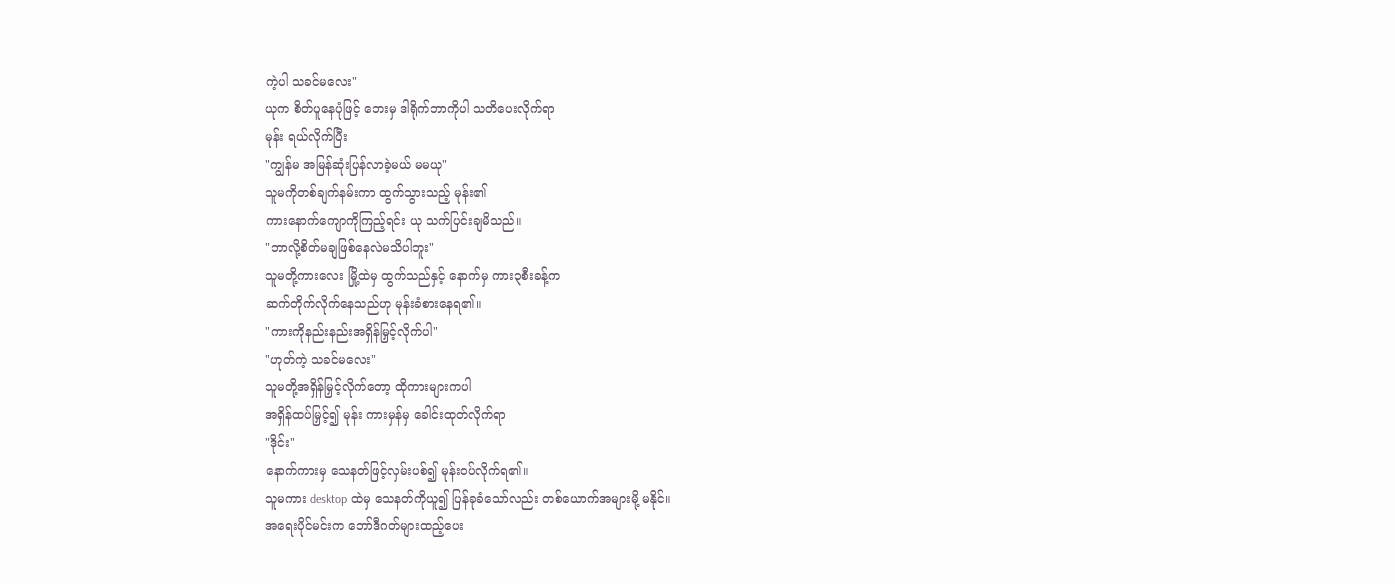ကဲ့ပါ သခင်မလေး"
ယုက စိတ်ပူနေပုံဖြင့် ဘေးမှ ဒါရိုက်ဘာကိုပါ သတိပေးလိုက်ရာ
မုန်း ရယ်လိုက်ပြီး
"ကျွန်မ အမြန်ဆုံးပြန်လာခဲ့မယ် မမယု"
သူမကိုတစ်ချက်နမ်းကာ ထွက်သွားသည့် မုန်း၏
ကားနောက်ကျောကိုကြည့်ရင်း ယု သက်ပြင်းချမိသည်။
"ဘာလို့စိတ်မချဖြစ်နေလဲမသိပါဘူး"
သူမတို့ကားလေး မြို့ထဲမှ ထွက်သည်နှင့် နောက်မှ ကား၃စီးခန့်က
ဆက်တိုက်လိုက်နေသည်ဟု မုန်းခံစားနေရ၏။
"ကားကိုနည်းနည်းအရှိန်မြှင့်လိုက်ပါ"
"ဟုတ်ကဲ့ သခင်မလေး"
သူမတို့အရှိန်မြှင့်လိုက်တော့ ထိုကားများကပါ
အရှိန်ထပ်မြှင့်၍ မုန်း ကားမှန်မှ ခေါင်းထုတ်လိုက်ရာ
"ဒိုင်း"
နောက်ကားမှ သေနတ်ဖြင့်လှမ်းပစ်၍ မုန်းဝပ်လိုက်ရ၏။
သူမကား desktop ထဲမှ သေနတ်ကိုယူ၍ ပြန်ခုခံသော်လည်း တစ်ယောက်အများမို့ မနိုင်။
အရေးပိုင်မင်းက ဘော်ဒီဂတ်များထည့်ပေး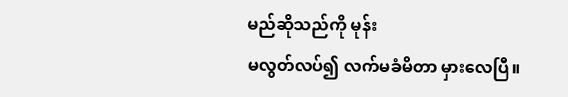မည်ဆိုသည်ကို မုန်း
မလွတ်လပ်၍ လက်မခံမိတာ မှားလေပြီ။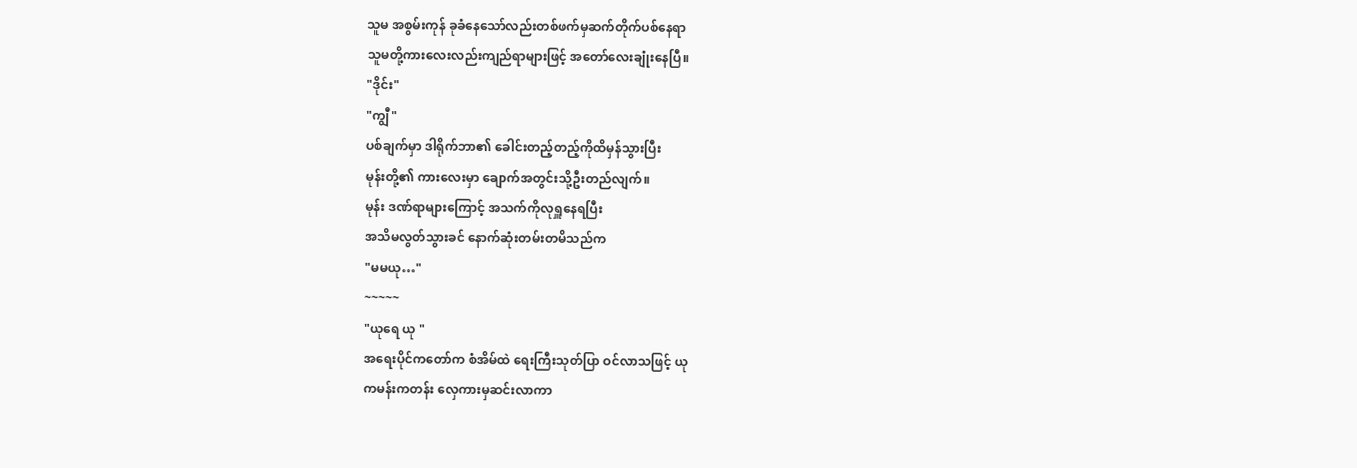သူမ အစွမ်းကုန် ခုခံနေသော်လည်းတစ်ဖက်မှဆက်တိုက်ပစ်နေရာ
သူမတို့ကားလေးလည်းကျည်ရာများဖြင့် အတော်လေးချုံးနေပြီ။
"ဒိုင်း"
"ကျွီ"
ပစ်ချက်မှာ ဒါရိုက်ဘာ၏ ခေါင်းတည့်တည့်ကိုထိမှန်သွားပြီး
မုန်းတို့၏ ကားလေးမှာ ချောက်အတွင်းသို့ဦးတည်လျက်။
မုန်း ဒဏ်ရာများကြောင့် အသက်ကိုလုရှူနေရပြီး
အသိမလွတ်သွားခင် နောက်ဆုံးတမ်းတမိသည်က
"မမယု…"
~~~~~
"ယုရေ ယု "
အရေးပိုင်ကတော်က စံအိမ်ထဲ ရေးကြီးသုတ်ပြာ ဝင်လာသဖြင့် ယု
ကမန်းကတန်း လှေကားမှဆင်းလာကာ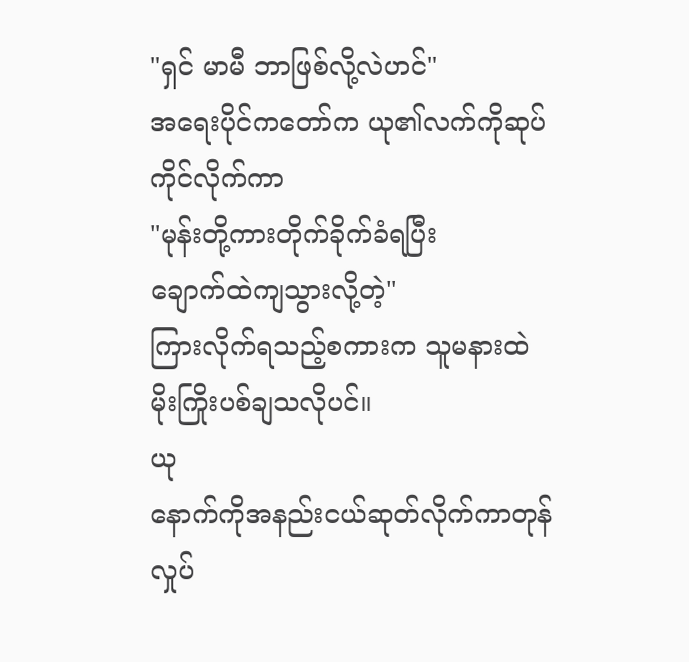"ရှင် မာမီ ဘာဖြစ်လို့လဲဟင်"
အရေးပိုင်ကတော်က ယု၏လက်ကိုဆုပ်ကိုင်လိုက်ကာ
"မုန်းတို့ကားတိုက်ခိုက်ခံရပြီး
ချောက်ထဲကျသွားလို့တဲ့"
ကြားလိုက်ရသည့်စကားက သူမနားထဲ မိုးကြိုးပစ်ချသလိုပင်။
ယု
နောက်ကိုအနည်းငယ်ဆုတ်လိုက်ကာတုန်လှုပ်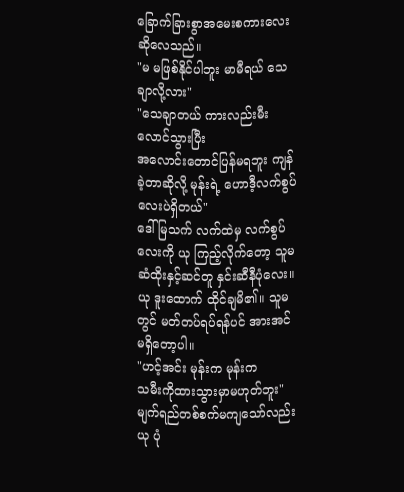ခြောက်ခြားစွာအမေးစကားလေးဆိုလေသည်။
"မ မဖြစ်နိုင်ပါဘူး မာမီရယ် သေချာလို့လား"
"သေချာတယ် ကားလည်းမီးလောင်သွားပြီး
အလောင်းတောင်ပြန်မရဘူး ကျန်ခဲ့တာဆိုလို့ မုန်းရဲ့ ဟောဒီ့လက်စွပ်လေးပဲရှိတယ်"
ဒေါ်မြသက် လက်ထဲမှ လက်စွပ်လေးကို ယု ကြည့်လိုက်တော့ သူမ
ဆံထိုးနှင့်ဆင်တူ နှင်းဆီနီပုံလေး။
ယု ဒူးထောက် ထိုင်ချမိ၏။ သူမ တွင် မတ်တပ်ရပ်ရန်ပင် အားအင်
မရှိတော့ပါ။
"ဟင့်အင်း မုန်းက မုန်းက
သမီးကိုထားသွားမှာမဟုတ်ဘူး"
မျက်ရည်တစ်စက်မကျသော်လည်း ယု ပုံ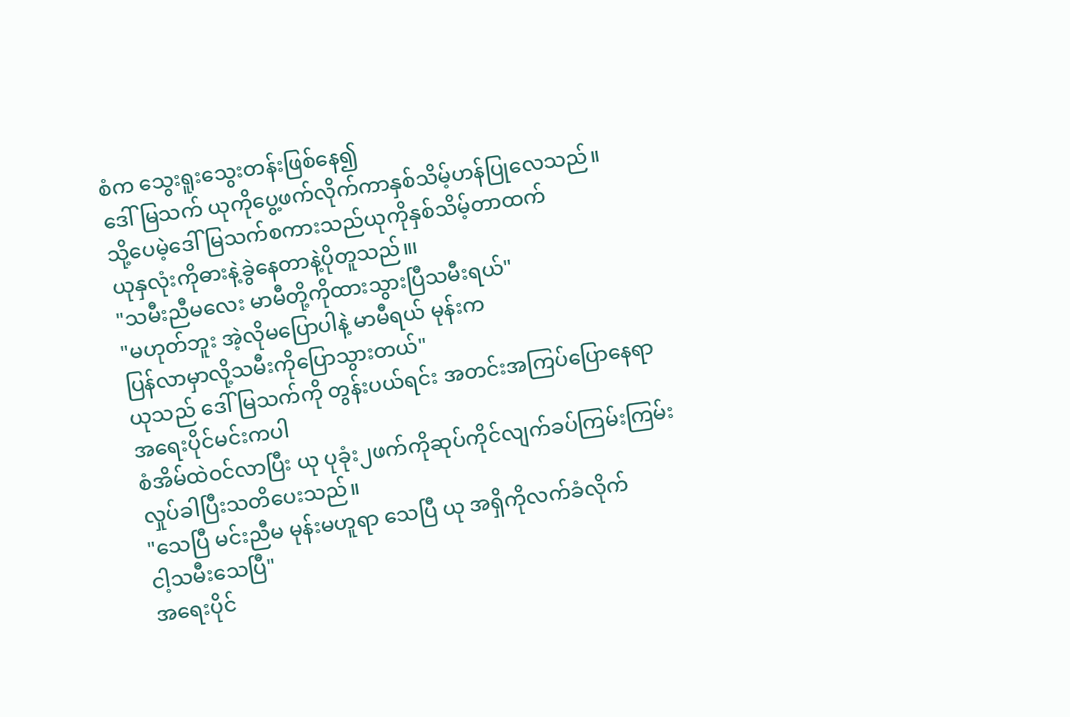စံက သွေးရူးသွေးတန်းဖြစ်နေ၍
ဒေါ်မြသက် ယုကိုပွေ့ဖက်လိုက်ကာနှစ်သိမ့်ဟန်ပြုလေသည်။
သို့ပေမဲ့ဒေါ်မြသက်စကားသည်ယုကိုနှစ်သိမ့်တာထက်
ယုနှလုံးကိုဓားနဲ့ခွဲနေတာနဲ့ပိုတူသည်။၊
"သမီးညီမလေး မာမီတို့ကိုထားသွားပြီသမီးရယ်"
"မဟုတ်ဘူး အဲ့လိုမပြောပါနဲ့ မာမီရယ် မုန်းက
ပြန်လာမှာလို့သမီးကိုပြောသွားတယ်"
ယုသည် ဒေါ်မြသက်ကို တွန်းပယ်ရင်း အတင်းအကြပ်ပြောနေရာ
အရေးပိုင်မင်းကပါ
စံအိမ်ထဲဝင်လာပြီး ယု ပုခုံး၂ဖက်ကိုဆုပ်ကိုင်လျက်ခပ်ကြမ်းကြမ်းလှုပ်ခါပြီးသတိပေးသည်။
"သေပြီ မင်းညီမ မုန်းမဟူရာ သေပြီ ယု အရှိကိုလက်ခံလိုက်
ငါ့သမီးသေပြီ"
အရေးပိုင်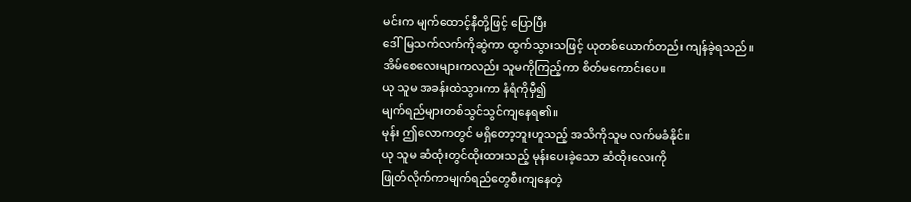မင်းက မျက်ထောင့်နီတို့ဖြင့် ပြောပြီး
ဒေါ်မြသက်လက်ကိုဆွဲကာ ထွက်သွားသဖြင့် ယုတစ်ယောက်တည်း ကျန်ခဲ့ရသည်။
အိမ်စေလေးများကလည်း သူမကိုကြည့်ကာ စိတ်မကောင်းပေ။
ယု သူမ အခန်းထဲသွားကာ နံရံကိုမှီ၍
မျက်ရည်များတစ်သွင်သွင်ကျနေရ၏။
မုန်း ဤလောကတွင် မရှိတော့ဘူးဟူသည့် အသိကိုသူမ လက်မခံနိုင်။
ယု သူမ ဆံထုံးတွင်ထိုးထားသည့် မုန်းပေးခဲ့သော ဆံထိုးလေးကို
ဖြုတ်လိုက်ကာမျက်ရည်တွေစီးကျနေတဲ့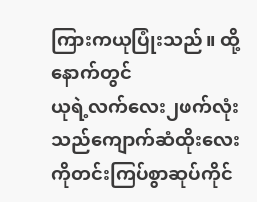ကြားကယုပြုံးသည်။ ထို့နောက်တွင်
ယုရဲ့လက်လေး၂ဖက်လုံးသည်ကျောက်ဆံထိုးလေးကိုတင်းကြပ်စွာဆုပ်ကိုင်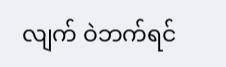လျက် ဝဲဘက်ရင်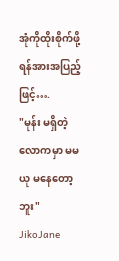အုံကိုထိုးစိုက်ဖို့ရန်အားအပြည့်ဖြင့်….
"မုန်း မရှိတဲ့လောကမှာ မမယု မနေတော့ဘူး"
JikoJane